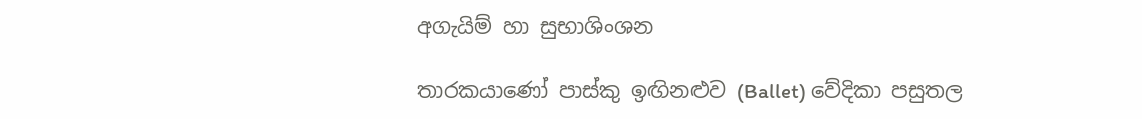අගැයිම් හා සුභාශිංශන

තාරකයාණෝ පාස්කු ඉඟිනළුව (Ballet) වේදිකා පසුතල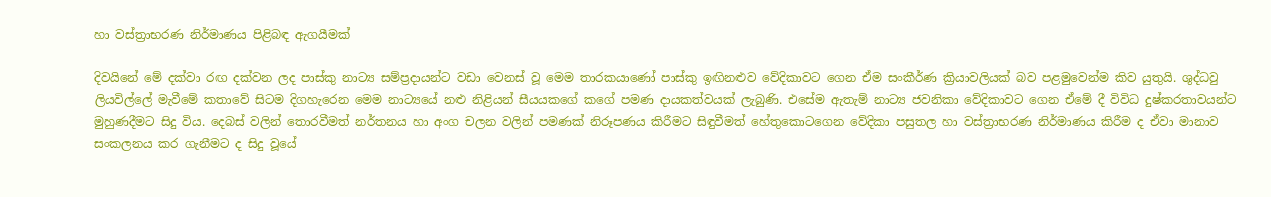හා වස්ත්‍රාභරණ නිර්මාණය පිළිබඳ ඇගයීමක්

දිවයිනේ මේ දක්වා රඟ දක්වන ලද පාස්කු නාට්‍ය සම්ප්‍රදායන්ට වඩා වෙනස් වූ මෙම තාරකයාණෝ පාස්කු ඉඟිනළුව වේදිකාවට ගෙන ඒම සංකීර්ණ ක්‍රියාවලියක් බව පළමුවෙන්ම කිව යුතුයි. ශුද්ධවු  ලියවිල්ලේ මැවීමේ කතාවේ සිටම දිගහැරෙන මෙම නාට්‍යයේ නළු නිළියන් සීයයකගේ කගේ පමණ දායකත්වයක් ලැබුණි. එසේම ඇතැම් නාට්‍ය ජවනිකා වේදිකාවට ගෙන ඒමේ දී විවිධ දුෂ්කරතාවයන්ට මුහුණදීමට සිදු විය. දෙබස් වලින් තොරවීමත් නර්තනය හා අංග චලන වලින් පමණක් නිරූපණය කිරීමට සිඳුවීමත් හේතුකොටගෙන වේදිකා පසුතල හා වස්ත්‍රාභරණ නිර්මාණය කිරීම ද ඒවා මානාව සංකලනය කර ගැනීමට ද සිදු වූයේ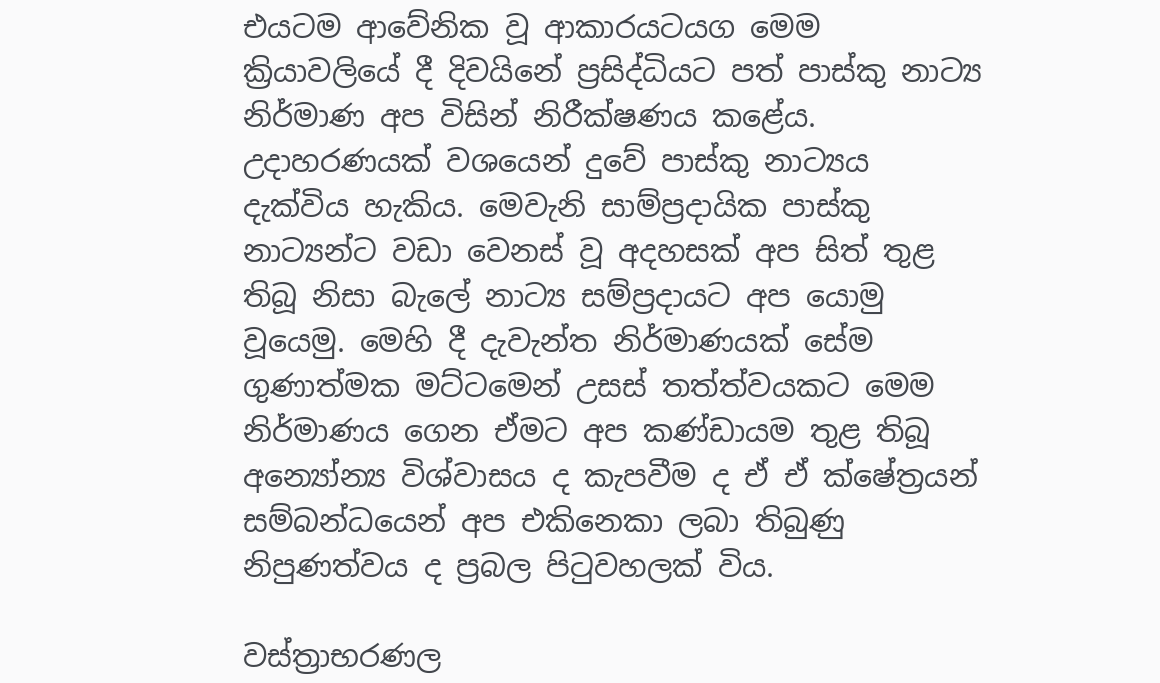එයටම ආවේනික වූ ආකාරයටයග මෙම ක්‍රියාවලියේ දී දිවයිනේ ප්‍රසිද්ධියට පත් පාස්කු නාට්‍ය නිර්මාණ අප විසින් නිරීක්ෂණය කළේය. උදාහරණයක් වශයෙන් දුවේ පාස්කු නාට්‍යය දැක්විය හැකිය. මෙවැනි සාම්ප්‍රදායික පාස්කු නාට්‍යන්ට වඩා වෙනස් වූ අදහසක් අප සිත් තුළ තිබූ නිසා බැලේ නාට්‍ය සම්ප්‍රදායට අප යොමු වූයෙමු. මෙහි දී දැවැන්ත නිර්මාණයක් සේම ගුණාත්මක මට්ටමෙන් උසස් තත්ත්වයකට මෙම නිර්මාණය ගෙන ඒමට අප කණ්ඩායම තුළ තිබූ අන්‍යෝන්‍ය විශ්වාසය ද කැපවීම ද ඒ ඒ ක්ෂේත්‍රයන් සම්බන්ධයෙන් අප එකිනෙකා ලබා තිබුණු නිපුණත්වය ද ප්‍රබල පිටුවහලක් විය.

වස්ත්‍රාභරණල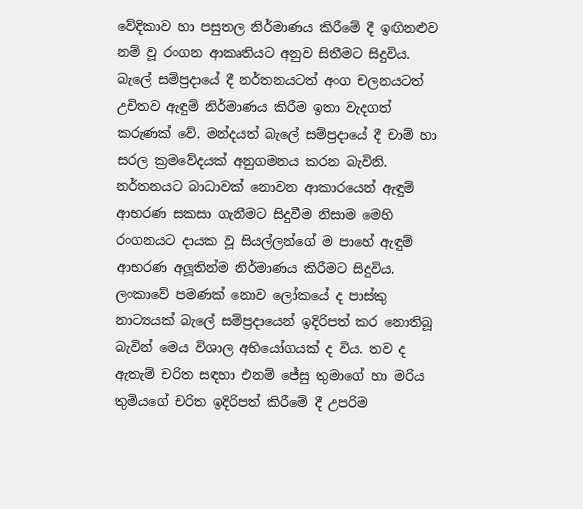වේදිකාව හා පසුතල නිර්මාණය කිරීමේ දී ඉඟිනළුව නම් වූ රංගන ආකෘතියට අනුව සිතීමට සිදුවිය. බැලේ සම්ප්‍රදායේ දී නර්තනයටත් අංග චලනයටත් උචිතව ඇඳුම් නිර්මාණය කිරීම ඉතා වැදගත් කරුණක් වේ. මන්දයත් බැලේ සම්ප්‍රදායේ දී චාම් හා සරල ක්‍රමවේදයක් අනුගමනය කරන බැවිනි. නර්තනයට බාධාවක් නොවන ආකාරයෙන් ඇඳුම් ආභරණ සකසා ගැනීමට සිදුවීම නිසාම මෙහි රංගනයට දායක වූ සියල්ලන්ගේ ම පාහේ ඇඳුම් ආභරණ අලූතින්ම නිර්මාණය කිරීමට සිදුවිය. ලංකාවේ පමණක් නොව ලෝකයේ ද පාස්කු නාට්‍යයක් බැලේ සම්ප්‍රදායෙන් ඉදිරිපත් කර නොතිබූ බැවින් මෙය විශාල අභියෝගයක් ද විය. තව ද ඇතැම් චරිත සඳහා එනම් ජේසු තුමාගේ හා මරිය තුමියගේ චරිත ඉදිරිපත් කිරීමේ දී උපරිම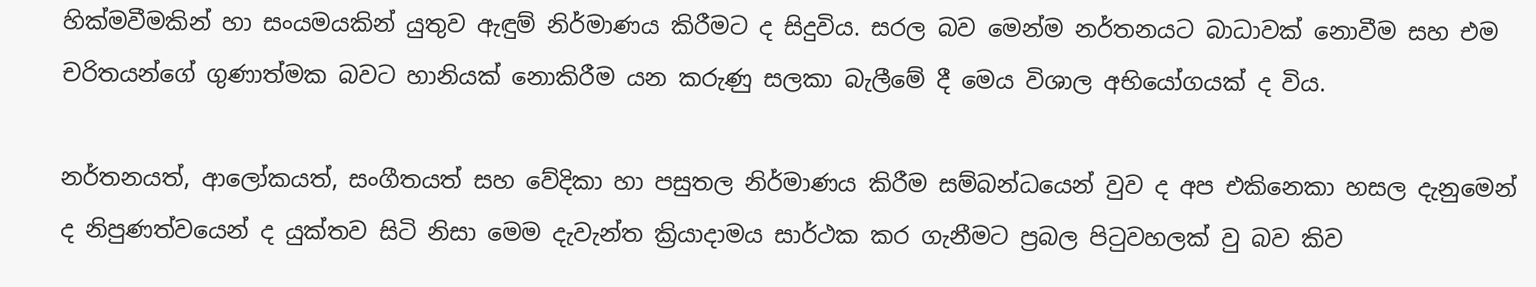හික්මවීමකින් හා සංයමයකින් යුතුව ඇඳුම් නිර්මාණය කිරීමට ද සිදුවිය. සරල බව මෙන්ම නර්තනයට බාධාවක් නොවීම සහ එම චරිතයන්ගේ ගුණාත්මක බවට හානියක් නොකිරීම යන කරුණු සලකා බැලීමේ දී මෙය විශාල අභියෝගයක් ද විය.

නර්තනයත්, ආලෝකයත්, සංගීතයත් සහ වේදිකා හා පසුතල නිර්මාණය කිරීම සම්බන්ධයෙන් වුව ද අප එකිනෙකා හසල දැනුමෙන් ද නිපුණත්වයෙන් ද යුක්තව සිටි නිසා මෙම දැවැන්ත ක්‍රියාදාමය සාර්ථක කර ගැනීමට ප්‍රබල පිටුවහලක් වු බව කිව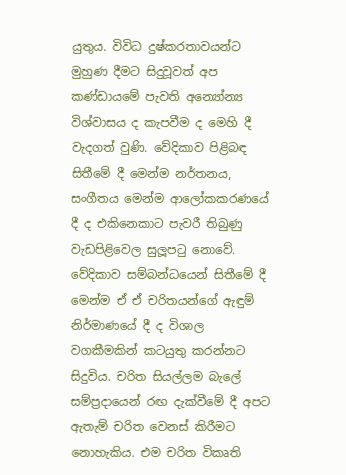යුතුය. විවිධ දුෂ්කරතාවයන්ට මුහුණ දීමට සිදුවූවත් අප කණ්ඩායමේ පැවති අන්‍යෝන්‍ය විශ්වාසය ද කැපවීම ද මෙහි දී වැදගත් වුණි. වේදිකාව පිළිබඳ සිතීමේ දී මෙන්ම නර්තනය, සංගීතය මෙන්ම ආලෝකකරණයේ දී ද එකිනෙකාට පැවරී තිබුණු වැඩපිළිවෙල සුලූපටු නොවේ. වේදිකාව සම්බන්ධයෙන් සිතීමේ දී මෙන්ම ඒ ඒ චරිතයන්ගේ ඇඳුම් නිර්මාණයේ දී ද විශාල වගකීමකින් කටයුතු කරන්නට සිදුවිය. චරිත සියල්ලම බැලේ සම්ප්‍රදායෙන් රඟ දැක්වීමේ දී අපට ඇතැම් චරිත වෙනස් කිරීමට නොහැකිය. එම චරිත විකෘති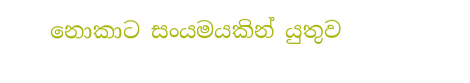නොකාට සංයමයකින් යුතුව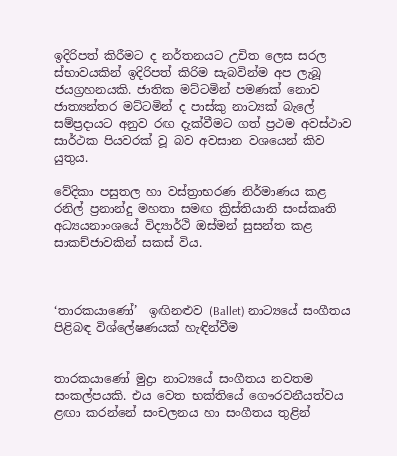ඉදිරිපත් කිරීමට ද නර්තනයට උචිත ලෙස සරල ස්භාවයකින් ඉදිරිපත් කිරිම සැබවින්ම අප ලැබූ ජයග්‍රහනයකි. ජාතික මට්ටමින් පමණක් නොව ජාත්‍යන්තර මට්ටමින් ද පාස්කු නාට්‍යක් බැලේ සම්ප්‍රදායට අනුව රඟ දැක්වීමට ගත් ප්‍රථම අවස්ථාව සාර්ථක පියවරක් වූ බව අවසාන වශයෙන් කිව යුතුය.

වේදිකා පසුතල හා වස්ත්‍රාභරණ නිර්මාණය කළ රනිල් ප්‍රනාන්දු මහතා සමඟ ක්‍රිස්තියානි සංස්කෘති අධ්‍යයනාංශයේ විද්‍යාර්ථි ඔස්මන් සුසන්ත කළ සාකච්ජාවකින් සකස් විය.



‘තාරකයාණෝ’  ඉඟිනළුව (Ballet) නාට්‍යයේ සංගීතය පිළිබඳ විශ්ලේෂණයක් හැඳින්වීම


තාරකයාණෝ මුද්‍රා නාට්‍යයේ සංගීතය නවතම සංකල්පයකි. එය වෙත භක්තියේ ගෞරවනීයත්වය ළඟා කරන්නේ සංචලනය හා සංගීතය තුළින්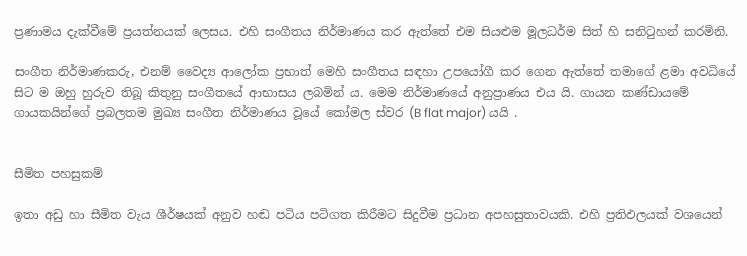ප්‍රණාමය දැක්වීමේ ප්‍රයත්නයක් ලෙසය. එහි සංගීතය නිර්මාණය කර ඇත්තේ එම සියළුම මූලධර්ම සිත් හි සනිටුහන් කරමිනි.

සංගීත නිර්මාණකරු, එනම් වෛද්‍ය ආලෝක ප්‍රභාත් මෙහි සංගීතය සඳහා උපයෝගී කර ගෙන ඇත්තේ තමාගේ ළමා අවධියේ සිට ම ඔහු හුරුව තිබූ කිතුනු සංගීතයේ ආභාසය ලබමින් ය. මෙම නිර්මාණයේ අනුප්‍රාණය එය යි. ගායන කණ්ඩායමේ ගායකයින්ගේ ප්‍රබලතම මුඛ්‍ය සංගීත නිර්මාණය වූයේ කෝමල ස්වර (B flat major) යයි .


සීමිත පහසුකම්

ඉතා අඩු හා සීමිත වැය ශීර්ෂයක් අනුව හඬ පටිය පටිගත කිරීමට සිදුවීම ප්‍රධාන අපහසුතාවයකි. එහි ප්‍රතිඵලයක් වශයෙන්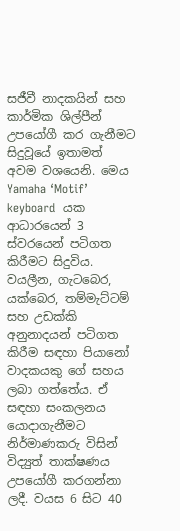සජීවී නාදකයින් සහ කාර්මික ශිල්පීන් උපයෝගී කර ගැනීමට සිදුවූයේ ඉතාමත් අවම වශයෙනි. මෙය Yamaha ‘Motif’ keyboard  යක ආධාරයෙන් 3 ස්වරයෙන් පටිගත කිරීමට සිදුවිය. වයලීන, ගැටබෙර, යක්බෙර, තම්මැට්ටම් සහ උඩක්කි අනුනාදයන් පටිගත කිරීම සඳහා පියානෝ වාදකයකු ගේ සහය ලබා ගත්තේය. ඒ සඳහා සංකලනය යොදාගැනීමට නිර්මාණකරු විසින් විද්‍යුත් තාක්ෂණය උපයෝගී කරගන්නා ලදී. වයස 6 සිට 40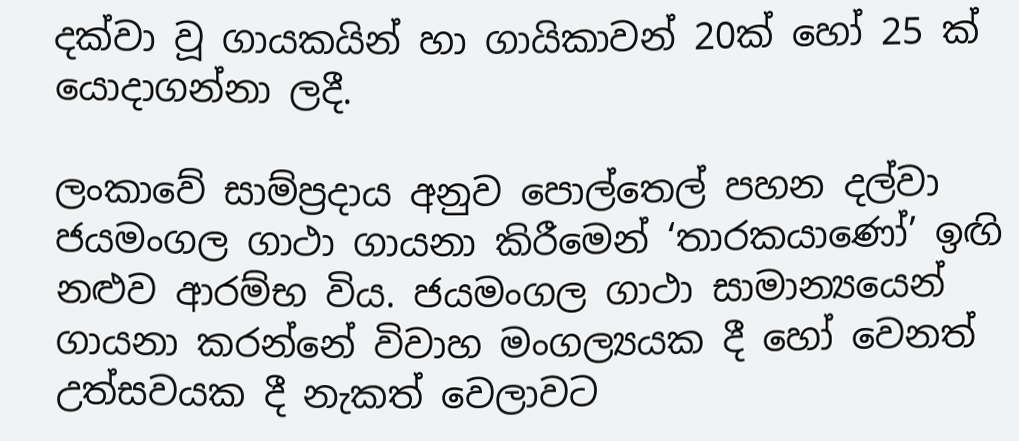දක්වා වූ ගායකයින් හා ගායිකාවන් 20ක් හෝ 25 ක් යොදාගන්නා ලදී.

ලංකාවේ සාම්ප්‍රදාය අනුව පොල්තෙල් පහන දල්වා ජයමංගල ගාථා ගායනා කිරීමෙන් ‘තාරකයාණෝ’ ඉඟි නළුව ආරම්භ විය. ජයමංගල ගාථා සාමාන්‍යයෙන් ගායනා කරන්නේ විවාහ මංගල්‍යයක දී හෝ වෙනත් උත්සවයක දී නැකත් වෙලාවට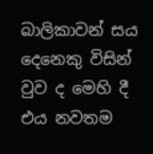බාලිකාවන් සය දෙනෙකු විසින් වුව ද මෙහි දී එය නවතම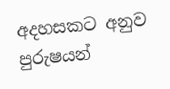අදහසකට අනුව පුරුෂයන්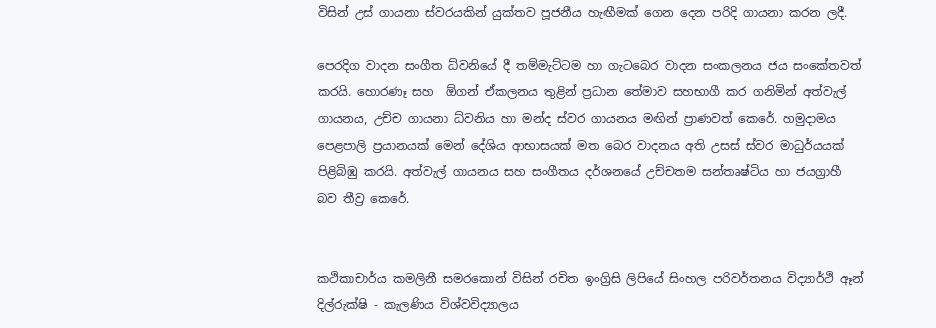විසින් උස් ගායනා ස්වරයකින් යුක්තව පූජනීය හැඟීමක් ගෙන දෙන පරිදි ගායනා කරන ලදී.

පෙරදිග වාදන සංගීත ධ්වනියේ දී තම්මැට්ටම හා ගැටබෙර වාදන සංකලනය ජය සංකේතවත් කරයි. හොරණෑ සහ  ඕගන් ඒකලනය තුළින් ප්‍රධාන තේමාව සහභාගී කර ගනිමින් අත්වැල් ගායනය, උච්ච ගායනා ධ්වනිය හා මන්ද ස්වර ගායනය මඟින් ප්‍රාණවත් කෙරේ. හමුදාමය පෙළපාලි ප්‍රයානයක් මෙන් දේශිය ආභාසයක් මත බෙර වාදනය අති උසස් ස්වර මාධුර්යයක් පිළිබිඹු කරයි. අත්වැල් ගායනය සහ සංගීතය දර්ශනයේ උච්චතම සන්තෘෂ්ටිය හා ජයග්‍රාහී බව තීව්‍ර කෙරේ.


කථිකාචාර්ය කමලිනී සමරකොන් විසින් රචිත ඉංග්‍රිසි ලිපියේ සිංහල පරිවර්තනය විද්‍යාර්ථි ඈන් දිල්රුක්ෂි - කැලණිය විශ්වවිද්‍යාලය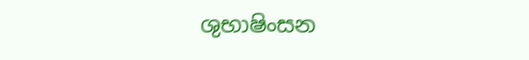ශුභාෂිංසන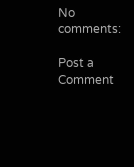No comments:

Post a Comment